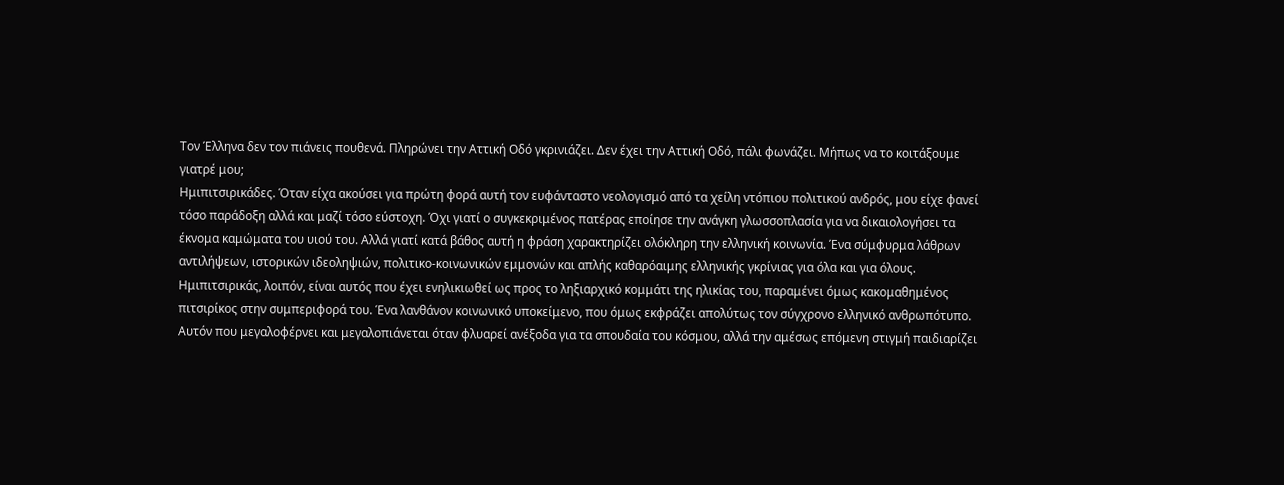Τον Έλληνα δεν τον πιάνεις πουθενά. Πληρώνει την Αττική Οδό γκρινιάζει. Δεν έχει την Αττική Οδό, πάλι φωνάζει. Μήπως να το κοιτάξουμε γιατρέ μου;
Ημιπιτσιρικάδες. Όταν είχα ακούσει για πρώτη φορά αυτή τον ευφάνταστο νεολογισμό από τα χείλη ντόπιου πολιτικού ανδρός, μου είχε φανεί τόσο παράδοξη αλλά και μαζί τόσο εύστοχη. Όχι γιατί ο συγκεκριμένος πατέρας εποίησε την ανάγκη γλωσσοπλασία για να δικαιολογήσει τα έκνομα καμώματα του υιού του. Αλλά γιατί κατά βάθος αυτή η φράση χαρακτηρίζει ολόκληρη την ελληνική κοινωνία. Ένα σύμφυρμα λάθρων αντιλήψεων, ιστορικών ιδεοληψιών, πολιτικο-κοινωνικών εμμονών και απλής καθαρόαιμης ελληνικής γκρίνιας για όλα και για όλους.
Ημιπιτσιρικάς, λοιπόν, είναι αυτός που έχει ενηλικιωθεί ως προς το ληξιαρχικό κομμάτι της ηλικίας του, παραμένει όμως κακομαθημένος πιτσιρίκος στην συμπεριφορά του. Ένα λανθάνον κοινωνικό υποκείμενο, που όμως εκφράζει απολύτως τον σύγχρονο ελληνικό ανθρωπότυπο. Αυτόν που μεγαλοφέρνει και μεγαλοπιάνεται όταν φλυαρεί ανέξοδα για τα σπουδαία του κόσμου, αλλά την αμέσως επόμενη στιγμή παιδιαρίζει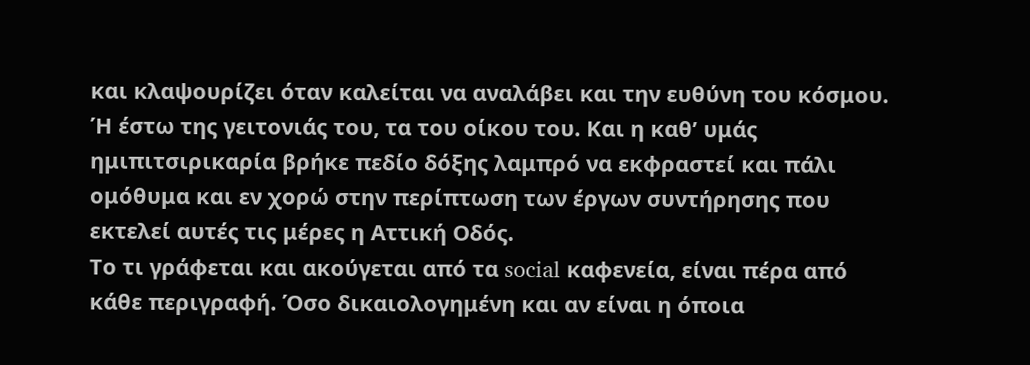και κλαψουρίζει όταν καλείται να αναλάβει και την ευθύνη του κόσμου. Ή έστω της γειτονιάς του, τα του οίκου του. Και η καθ’ υμάς ημιπιτσιρικαρία βρήκε πεδίο δόξης λαμπρό να εκφραστεί και πάλι ομόθυμα και εν χορώ στην περίπτωση των έργων συντήρησης που εκτελεί αυτές τις μέρες η Αττική Οδός.
Το τι γράφεται και ακούγεται από τα social καφενεία, είναι πέρα από κάθε περιγραφή. Όσο δικαιολογημένη και αν είναι η όποια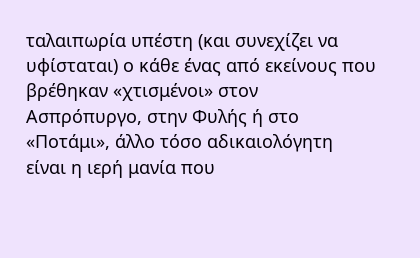ταλαιπωρία υπέστη (και συνεχίζει να υφίσταται) ο κάθε ένας από εκείνους που βρέθηκαν «χτισμένοι» στον Ασπρόπυργο, στην Φυλής ή στο «Ποτάμι», άλλο τόσο αδικαιολόγητη είναι η ιερή μανία που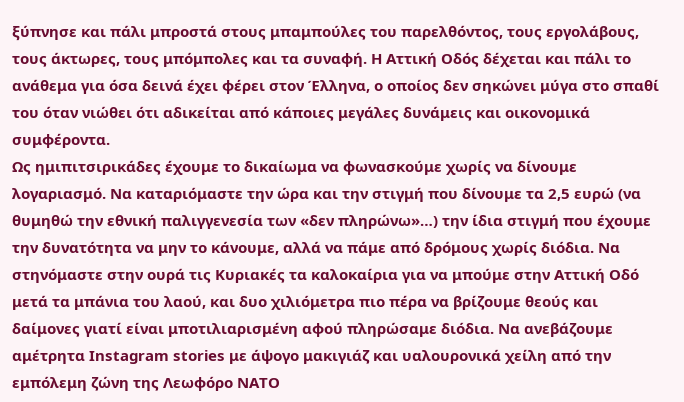ξύπνησε και πάλι μπροστά στους μπαμπούλες του παρελθόντος, τους εργολάβους, τους άκτωρες, τους μπόμπολες και τα συναφή. Η Αττική Οδός δέχεται και πάλι το ανάθεμα για όσα δεινά έχει φέρει στον Έλληνα, ο οποίος δεν σηκώνει μύγα στο σπαθί του όταν νιώθει ότι αδικείται από κάποιες μεγάλες δυνάμεις και οικονομικά συμφέροντα.
Ως ημιπιτσιρικάδες έχουμε το δικαίωμα να φωνασκούμε χωρίς να δίνουμε λογαριασμό. Να καταριόμαστε την ώρα και την στιγμή που δίνουμε τα 2,5 ευρώ (να θυμηθώ την εθνική παλιγγενεσία των «δεν πληρώνω»…) την ίδια στιγμή που έχουμε την δυνατότητα να μην το κάνουμε, αλλά να πάμε από δρόμους χωρίς διόδια. Να στηνόμαστε στην ουρά τις Κυριακές τα καλοκαίρια για να μπούμε στην Αττική Οδό μετά τα μπάνια του λαού, και δυο χιλιόμετρα πιο πέρα να βρίζουμε θεούς και δαίμονες γιατί είναι μποτιλιαρισμένη αφού πληρώσαμε διόδια. Να ανεβάζουμε αμέτρητα Instagram stories με άψογο μακιγιάζ και υαλουρονικά χείλη από την εμπόλεμη ζώνη της Λεωφόρο ΝΑΤΟ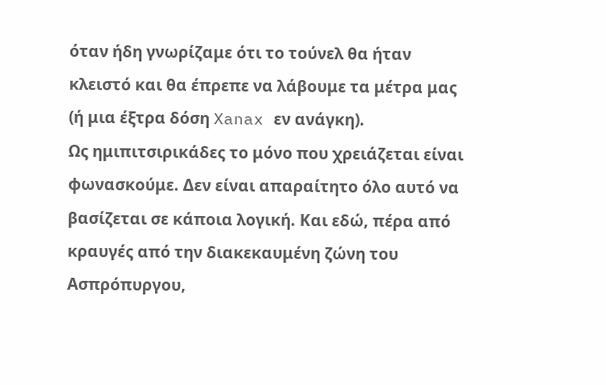όταν ήδη γνωρίζαμε ότι το τούνελ θα ήταν κλειστό και θα έπρεπε να λάβουμε τα μέτρα μας (ή μια έξτρα δόση Xanax εν ανάγκη).
Ως ημιπιτσιρικάδες το μόνο που χρειάζεται είναι φωνασκούμε. Δεν είναι απαραίτητο όλο αυτό να βασίζεται σε κάποια λογική. Και εδώ, πέρα από κραυγές από την διακεκαυμένη ζώνη του Ασπρόπυργου,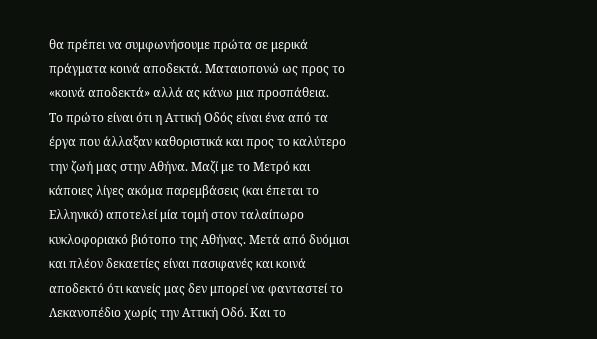θα πρέπει να συμφωνήσουμε πρώτα σε μερικά πράγματα κοινά αποδεκτά. Ματαιοπονώ ως προς το «κοινά αποδεκτά» αλλά ας κάνω μια προσπάθεια.
Το πρώτο είναι ότι η Αττική Οδός είναι ένα από τα έργα που άλλαξαν καθοριστικά και προς το καλύτερο την ζωή μας στην Αθήνα. Μαζί με το Μετρό και κάποιες λίγες ακόμα παρεμβάσεις (και έπεται το Ελληνικό) αποτελεί μία τομή στον ταλαίπωρο κυκλοφοριακό βιότοπο της Αθήνας. Μετά από δυόμισι και πλέον δεκαετίες είναι πασιφανές και κοινά αποδεκτό ότι κανείς μας δεν μπορεί να φανταστεί το Λεκανοπέδιο χωρίς την Αττική Οδό. Και το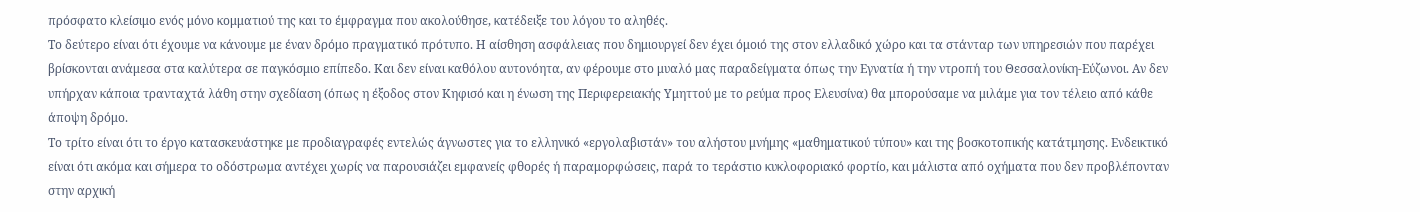πρόσφατο κλείσιμο ενός μόνο κομματιού της και το έμφραγμα που ακολούθησε, κατέδειξε του λόγου το αληθές.
Το δεύτερο είναι ότι έχουμε να κάνουμε με έναν δρόμο πραγματικό πρότυπο. Η αίσθηση ασφάλειας που δημιουργεί δεν έχει όμοιό της στον ελλαδικό χώρο και τα στάνταρ των υπηρεσιών που παρέχει βρίσκονται ανάμεσα στα καλύτερα σε παγκόσμιο επίπεδο. Και δεν είναι καθόλου αυτονόητα, αν φέρουμε στο μυαλό μας παραδείγματα όπως την Εγνατία ή την ντροπή του Θεσσαλονίκη-Εύζωνοι. Αν δεν υπήρχαν κάποια τρανταχτά λάθη στην σχεδίαση (όπως η έξοδος στον Κηφισό και η ένωση της Περιφερειακής Υμηττού με το ρεύμα προς Ελευσίνα) θα μπορούσαμε να μιλάμε για τον τέλειο από κάθε άποψη δρόμο.
Το τρίτο είναι ότι το έργο κατασκευάστηκε με προδιαγραφές εντελώς άγνωστες για το ελληνικό «εργολαβιστάν» του αλήστου μνήμης «μαθηματικού τύπου» και της βοσκοτοπικής κατάτμησης. Ενδεικτικό είναι ότι ακόμα και σήμερα το οδόστρωμα αντέχει χωρίς να παρουσιάζει εμφανείς φθορές ή παραμορφώσεις, παρά το τεράστιο κυκλοφοριακό φορτίο, και μάλιστα από οχήματα που δεν προβλέπονταν στην αρχική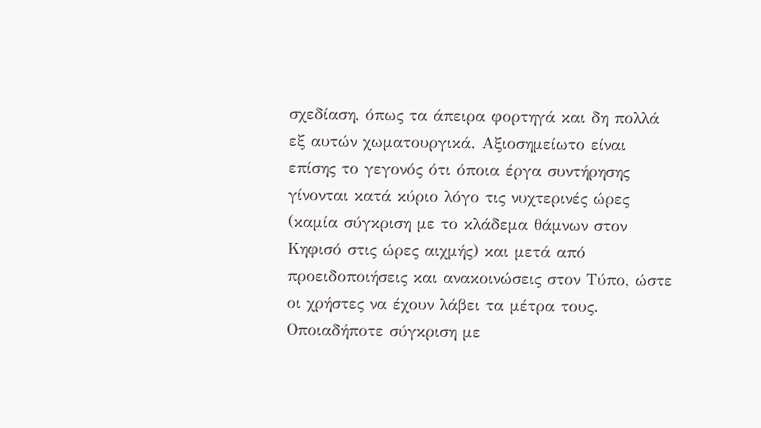σχεδίαση, όπως τα άπειρα φορτηγά και δη πολλά εξ αυτών χωματουργικά. Αξιοσημείωτο είναι επίσης το γεγονός ότι όποια έργα συντήρησης γίνονται κατά κύριο λόγο τις νυχτερινές ώρες (καμία σύγκριση με το κλάδεμα θάμνων στον Κηφισό στις ώρες αιχμής) και μετά από προειδοποιήσεις και ανακοινώσεις στον Τύπο, ώστε οι χρήστες να έχουν λάβει τα μέτρα τους. Οποιαδήποτε σύγκριση με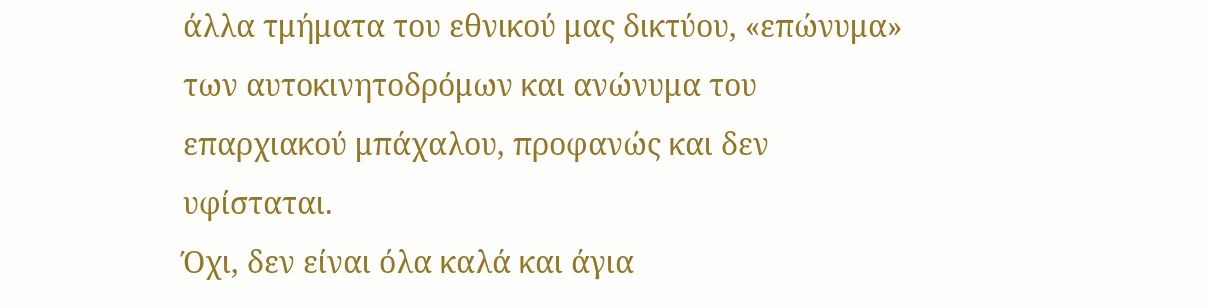άλλα τμήματα του εθνικού μας δικτύου, «επώνυμα» των αυτοκινητοδρόμων και ανώνυμα του επαρχιακού μπάχαλου, προφανώς και δεν υφίσταται.
Όχι, δεν είναι όλα καλά και άγια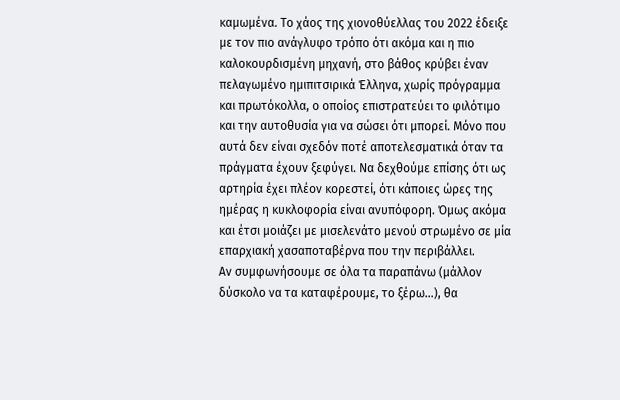καμωμένα. Το χάος της χιονοθύελλας του 2022 έδειξε με τον πιο ανάγλυφο τρόπο ότι ακόμα και η πιο καλοκουρδισμένη μηχανή, στο βάθος κρύβει έναν πελαγωμένο ημιπιτσιρικά Έλληνα, χωρίς πρόγραμμα και πρωτόκολλα, ο οποίος επιστρατεύει το φιλότιμο και την αυτοθυσία για να σώσει ότι μπορεί. Μόνο που αυτά δεν είναι σχεδόν ποτέ αποτελεσματικά όταν τα πράγματα έχουν ξεφύγει. Να δεχθούμε επίσης ότι ως αρτηρία έχει πλέον κορεστεί, ότι κάποιες ώρες της ημέρας η κυκλοφορία είναι ανυπόφορη. Όμως ακόμα και έτσι μοιάζει με μισελενάτο μενού στρωμένο σε μία επαρχιακή χασαποταβέρνα που την περιβάλλει.
Αν συμφωνήσουμε σε όλα τα παραπάνω (μάλλον δύσκολο να τα καταφέρουμε, το ξέρω…), θα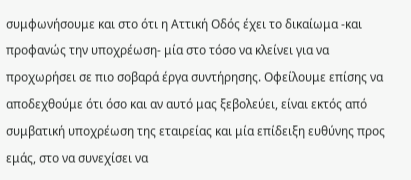συμφωνήσουμε και στο ότι η Αττική Οδός έχει το δικαίωμα -και προφανώς την υποχρέωση- μία στο τόσο να κλείνει για να προχωρήσει σε πιο σοβαρά έργα συντήρησης. Οφείλουμε επίσης να αποδεχθούμε ότι όσο και αν αυτό μας ξεβολεύει, είναι εκτός από συμβατική υποχρέωση της εταιρείας και μία επίδειξη ευθύνης προς εμάς, στο να συνεχίσει να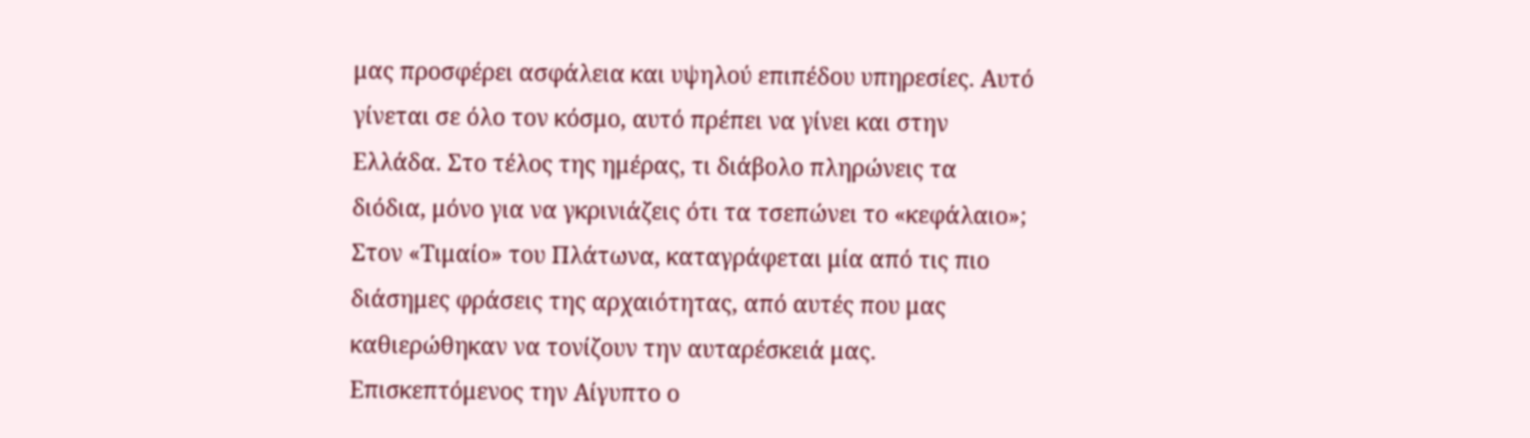μας προσφέρει ασφάλεια και υψηλού επιπέδου υπηρεσίες. Αυτό γίνεται σε όλο τον κόσμο, αυτό πρέπει να γίνει και στην Ελλάδα. Στο τέλος της ημέρας, τι διάβολο πληρώνεις τα διόδια, μόνο για να γκρινιάζεις ότι τα τσεπώνει το «κεφάλαιο»;
Στον «Τιμαίο» του Πλάτωνα, καταγράφεται μία από τις πιο διάσημες φράσεις της αρχαιότητας, από αυτές που μας καθιερώθηκαν να τονίζουν την αυταρέσκειά μας. Επισκεπτόμενος την Αίγυπτο ο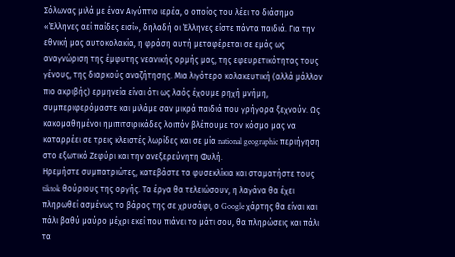Σόλωνας μιλά με έναν Αιγύπτιο ιερέα, ο οποίος του λέει το διάσημο «Έλληνες αεί παίδες εισί», δηλαδή οι Έλληνες είστε πάντα παιδιά. Για την εθνική μας αυτοκολακία, η φράση αυτή μεταφέρεται σε εμάς ως αναγνώριση της έμφυτης νεανικής ορμής μας, της εφευρετικότητας τους γένους, της διαρκούς αναζήτησης. Μια λιγότερο κολακευτική (αλλά μάλλον πιο ακριβής) ερμηνεία είναι ότι ως λαός έχουμε ρηχή μνήμη, συμπεριφερόμαστε και μιλάμε σαν μικρά παιδιά που γρήγορα ξεχνούν. Ως κακομαθημένοι ημιπιτσιρικάδες λοιπόν βλέπουμε τον κόσμο μας να καταρρέει σε τρεις κλειστές λωρίδες και σε μία national geographic περιήγηση στο εξωτικό Ζεφύρι και την ανεξερεύνητη Φυλή.
Ηρεμήστε συμπατριώτες, κατεβάστε τα φυσεκλίκια και σταματήστε τους tiktok θούριους της οργής. Τα έργα θα τελειώσουν, η λαγάνα θα έχει πληρωθεί ασμένως το βάρος της σε χρυσάφι, ο Google χάρτης θα είναι και πάλι βαθύ μαύρο μέχρι εκεί που πιάνει το μάτι σου, θα πληρώσεις και πάλι τα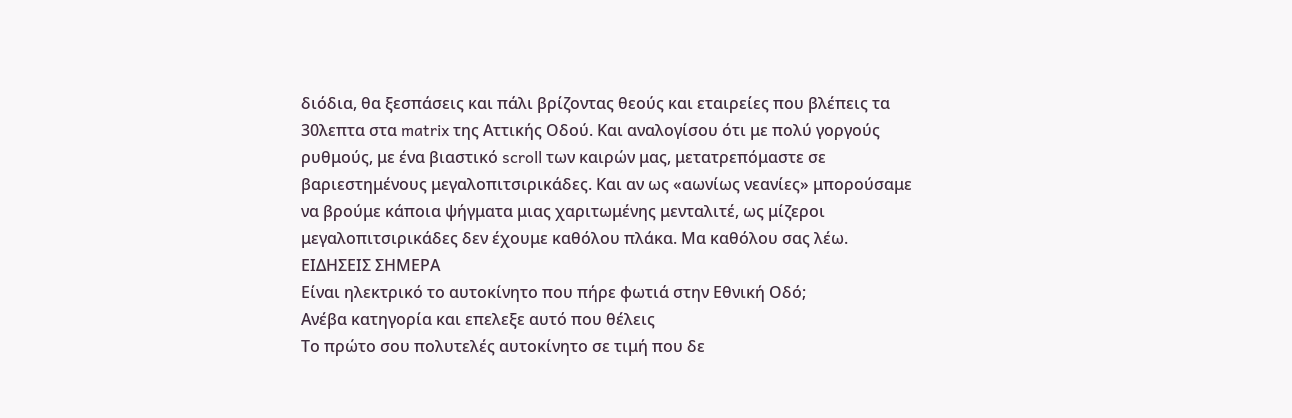διόδια, θα ξεσπάσεις και πάλι βρίζοντας θεούς και εταιρείες που βλέπεις τα 30λεπτα στα matrix της Αττικής Οδού. Και αναλογίσου ότι με πολύ γοργούς ρυθμούς, με ένα βιαστικό scroll των καιρών μας, μετατρεπόμαστε σε βαριεστημένους μεγαλοπιτσιρικάδες. Και αν ως «αωνίως νεανίες» μπορούσαμε να βρούμε κάποια ψήγματα μιας χαριτωμένης μενταλιτέ, ως μίζεροι μεγαλοπιτσιρικάδες δεν έχουμε καθόλου πλάκα. Μα καθόλου σας λέω.
ΕΙΔΗΣΕΙΣ ΣΗΜΕΡΑ
Είναι ηλεκτρικό το αυτοκίνητο που πήρε φωτιά στην Εθνική Οδό;
Ανέβα κατηγορία και επελεξε αυτό που θέλεις
Το πρώτο σου πολυτελές αυτοκίνητο σε τιμή που δε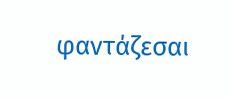φαντάζεσαι